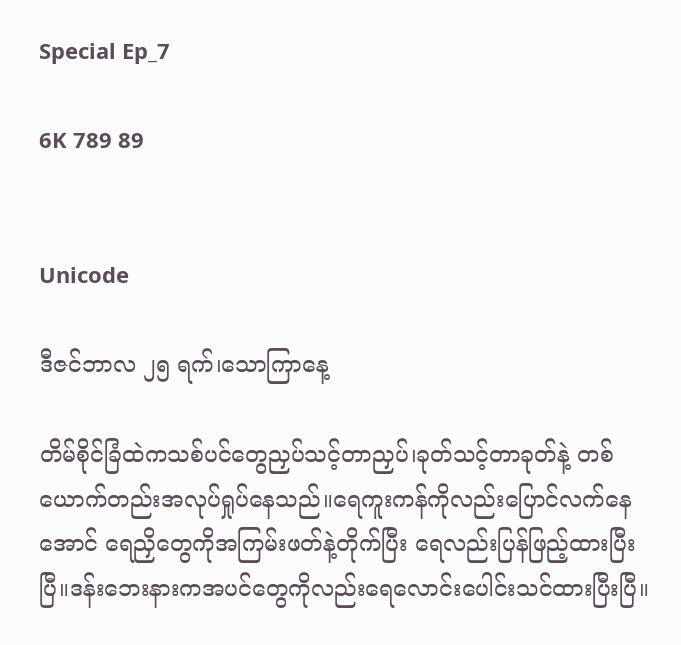Special Ep_7

6K 789 89


Unicode

ဒီဇင်ဘာလ ၂၅ ရက်၊သောကြာနေ့

တိမ်စိုင်ခြံထဲကသစ်ပင်တွေညှပ်သင့်တာညှပ်၊ခုတ်သင့်တာခုတ်နဲ့ တစ်ယောက်တည်းအလုပ်ရှုပ်နေသည်။ရေကူးကန်ကိုလည်းပြောင်လက်နေအောင် ရေညှိတွေကိုအကြမ်းဖတ်နဲ့တိုက်ပြီး ရေလည်းပြန်ဖြည့်ထားပြီးပြီ။ဒန်းဘေးနားကအပင်တွေကိုလည်းရေလောင်းပေါင်းသင်ထားပြီးပြီ။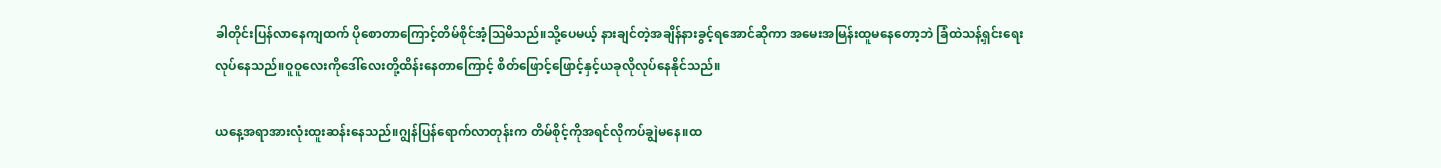ခါတိုင်းပြန်လာနေကျထက် ပိုစောတာကြောင့်တိမ်စိုင်အံ့ဩမိသည်။သို့ပေမယ့် နားချင်တဲ့အချိန်နားခွင့်ရအောင်ဆိုကာ အမေးအမြန်းထူမနေတော့ဘဲ ခြံထဲသန့်ရှင်းရေးလုပ်နေသည်။ဝူဝူလေးကိုဒေါ်လေးတို့ထိန်းနေတာကြောင့် စိတ်ဖြောင့်ဖြောင့်နှင့်ယခုလိုလုပ်နေနိုင်သည်။

ယနေ့အရာအားလုံးထူးဆန်းနေသည်။ဂျွန်ပြန်ရောက်လာတုန်းက တိမ်စိုင့်ကိုအရင်လိုကပ်ချွဲမနေ။ထ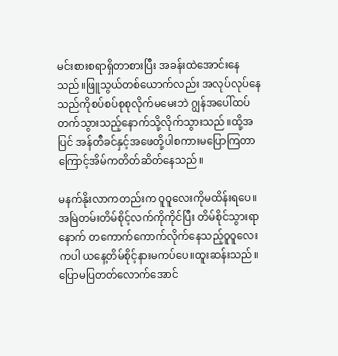မင်းစားစရာရှိတာစားပြီး အခန်းထဲအောင်းနေသည်။ဖြူသွယ်တစ်ယောက်လည်း အလုပ်လုပ်နေသည်ကိုစပ်စပ်စုစုလိုက်မမေးဘဲ ဂျွန်အပေါ်ထပ်တက်သွားသည့်နောက်သို့လိုက်သွားသည်။ထို့အပြင် အန်တီခင်နှင့်အဖေတို့ပါစကားမပြောကြတာကြောင့်အိမ်ကတိတ်ဆိတ်နေသည်။

မနက်နိုးလာကတည်းက ဝူဝူလေးကိုမထိန်းရပေ။အမြဲတမ်းတိမ်စိုင့်လက်ကိုကိုင်ပြီး တိမ်စိုင်သွားရာနောက် တကောက်ကောက်လိုက်နေသည့်ဝူဝူလေးကပါ ယနေ့တိမ်စိုင့်နားမကပ်ပေ။ထူးဆန်းသည်။ပြောမပြတတ်လောက်အောင်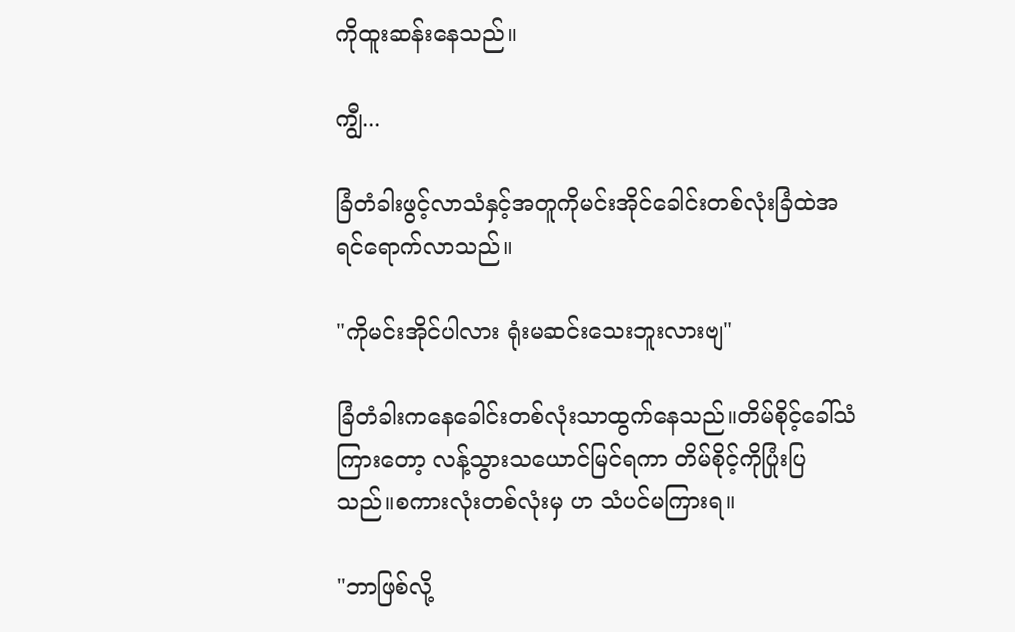ကိုထူးဆန်းနေသည်။

ကျွီ...

ခြံတံခါးဖွင့်လာသံနှင့်အတူကိုမင်းအိုင်ခေါင်းတစ်လုံးခြံထဲအရင်ရောက်လာသည်။‌

"ကိုမင်းအိုင်ပါလား ရုံးမဆင်းသေးဘူးလားဗျ"

ခြံတံခါးကနေခေါင်းတစ်လုံးသာထွက်နေသည်။တိမ်စိုင့်ခေါ်သံကြားတော့ လန့်သွားသယောင်မြင်ရကာ တိမ်စိုင့်ကိုပြုံးပြသည်။စကားလုံးတစ်လုံးမှ ဟ သံပင်မကြားရ။

"ဘာဖြစ်လို့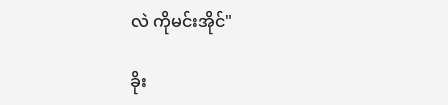လဲ ကိုမင်းအိုင်"

ခိုး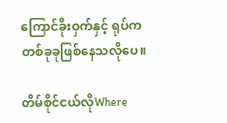ကြောင်ခိုးဝှက်နှင့် ရုပ်ကတစ်ခုခုဖြစ်နေသလိုပေ။

တိမ်စိုင်ငယ်လိုWhere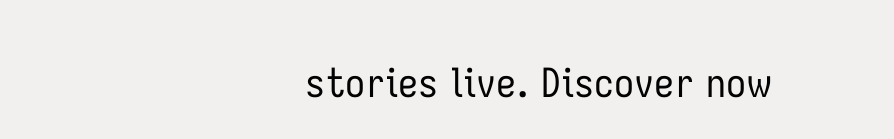stories live. Discover now